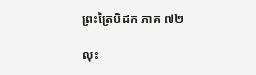ព្រះត្រៃបិដក ភាគ ៧២

លុះ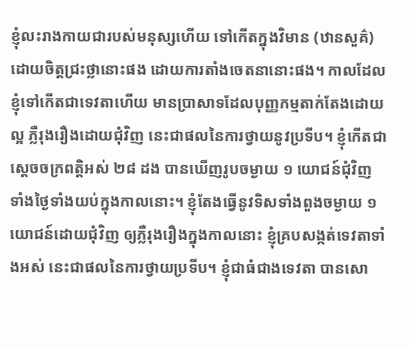ខ្ញុំលះរាងកាយជារបស់មនុស្សហើយ ទៅកើតក្នុងវិមាន (ឋានសួគ៌) ដោយចិត្តជ្រះថ្លានោះផង ដោយការតាំងចេតនានោះផង។ កាលដែលខ្ញុំទៅកើតជាទេវតាហើយ មានប្រាសាទដែលបុញ្ញកម្មតាក់តែងដោយល្អ ភ្លឺរុងរឿងដោយជុំវិញ នេះជាផលនៃការថ្វាយនូវប្រទីប។ ខ្ញុំកើតជាស្តេចចក្រពត្តិអស់ ២៨ ដង បានឃើញរូបចម្ងាយ ១ យោជន៍ជុំវិញ ទាំងថ្ងៃទាំងយប់ក្នុងកាលនោះ។ ខ្ញុំតែងធ្វើនូវទិសទាំងពួងចម្ងាយ ១ យោជន៍ដោយជុំវិញ ឲ្យភ្លឺរុងរឿងក្នុងកាលនោះ ខ្ញុំគ្របសង្កត់ទេវតាទាំងអស់ នេះជាផលនៃការថ្វាយប្រទីប។ ខ្ញុំជាធំជាងទេវតា បានសោ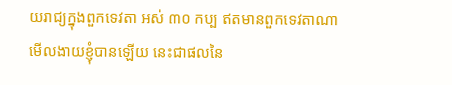យរាជ្យក្នុងពួកទេវតា អស់ ៣០ កប្ប ឥតមានពួកទេវតាណាមើលងាយខ្ញុំបានឡើយ នេះជាផលនៃ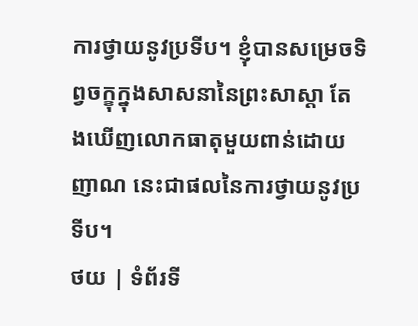ការថ្វាយនូវប្រទីប។ ខ្ញុំបានសម្រេចទិព្វចក្ខុក្នុងសាសនានៃព្រះសាស្តា តែងឃើញលោកធាតុមួយពាន់ដោយញាណ នេះជាផលនៃការថ្វាយនូវប្រទីប។
ថយ | ទំព័រទី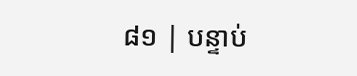៨១ | បន្ទាប់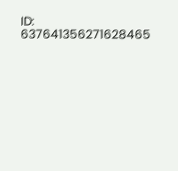ID: 637641356271628465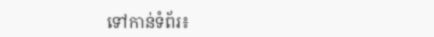ទៅកាន់ទំព័រ៖